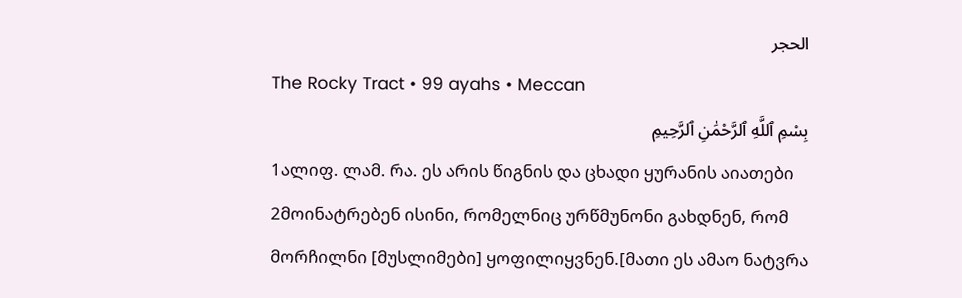الحجر
The Rocky Tract • 99 ayahs • Meccan
بِسْمِ ٱللَّهِ ٱلرَّحْمَٰنِ ٱلرَّحِيمِ
1ალიფ. ლამ. რა. ეს არის წიგნის და ცხადი ყურანის აიათები
2მოინატრებენ ისინი, რომელნიც ურწმუნონი გახდნენ, რომ მორჩილნი [მუსლიმები] ყოფილიყვნენ.[მათი ეს ამაო ნატვრა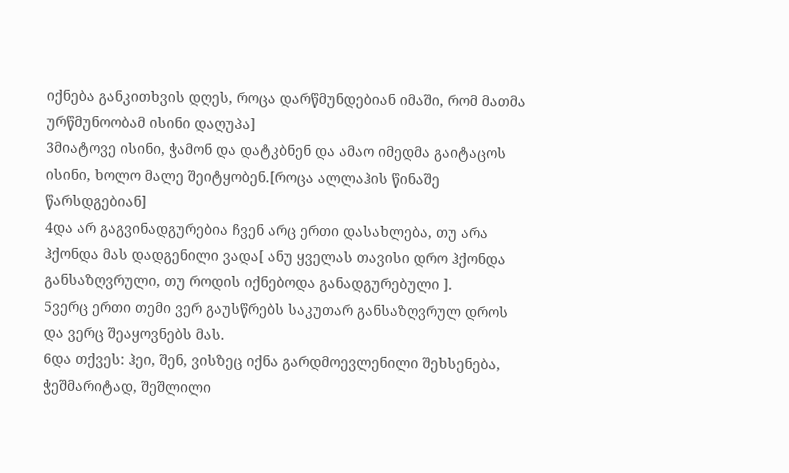იქნება განკითხვის დღეს, როცა დარწმუნდებიან იმაში, რომ მათმა ურწმუნოობამ ისინი დაღუპა]
3მიატოვე ისინი, ჭამონ და დატკბნენ და ამაო იმედმა გაიტაცოს ისინი, ხოლო მალე შეიტყობენ.[როცა ალლაჰის წინაშე წარსდგებიან]
4და არ გაგვინადგურებია ჩვენ არც ერთი დასახლება, თუ არა ჰქონდა მას დადგენილი ვადა[ ანუ ყველას თავისი დრო ჰქონდა განსაზღვრული, თუ როდის იქნებოდა განადგურებული ].
5ვერც ერთი თემი ვერ გაუსწრებს საკუთარ განსაზღვრულ დროს და ვერც შეაყოვნებს მას.
6და თქვეს: ჰეი, შენ, ვისზეც იქნა გარდმოევლენილი შეხსენება, ჭეშმარიტად, შეშლილი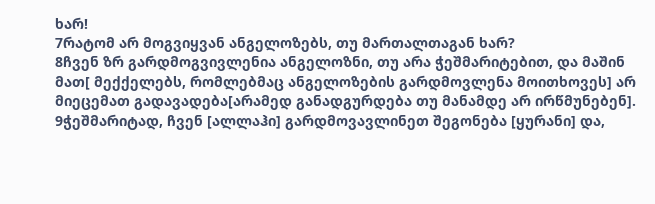ხარ!
7რატომ არ მოგვიყვან ანგელოზებს, თუ მართალთაგან ხარ?
8ჩვენ ზრ გარდმოგვივლენია ანგელოზნი, თუ არა ჭეშმარიტებით, და მაშინ მათ[ მექქელებს, რომლებმაც ანგელოზების გარდმოვლენა მოითხოვეს] არ მიეცემათ გადავადება[არამედ განადგურდება თუ მანამდე არ ირწმუნებენ].
9ჭეშმარიტად, ჩვენ [ალლაჰი] გარდმოვავლინეთ შეგონება [ყურანი] და,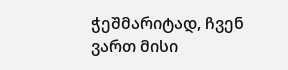ჭეშმარიტად, ჩვენ ვართ მისი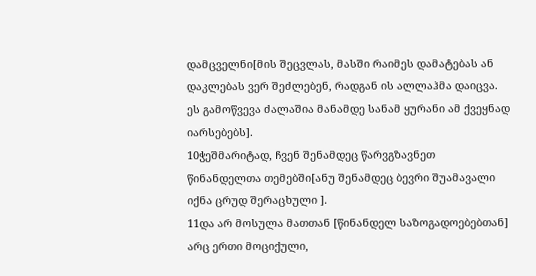დამცველნი[მის შეცვლას, მასში რაიმეს დამატებას ან დაკლებას ვერ შეძლებენ, რადგან ის ალლაჰმა დაიცვა. ეს გამოწვევა ძალაშია მანამდე სანამ ყურანი ამ ქვეყნად იარსებებს].
10ჭეშმარიტად, ჩვენ შენამდეც წარვგზავნეთ წინანდელთა თემებში[ანუ შენამდეც ბევრი შუამავალი იქნა ცრუდ შერაცხული ].
11და არ მოსულა მათთან [წინანდელ საზოგადოებებთან] არც ერთი მოციქული,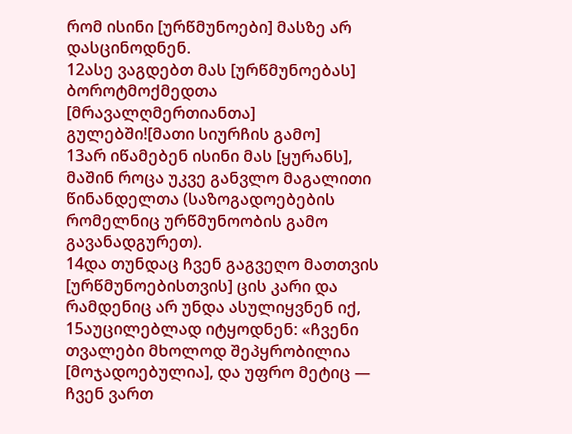რომ ისინი [ურწმუნოები] მასზე არ დასცინოდნენ.
12ასე ვაგდებთ მას [ურწმუნოებას] ბოროტმოქმედთა [მრავალღმერთიანთა] გულებში![მათი სიურჩის გამო]
13არ იწამებენ ისინი მას [ყურანს], მაშინ როცა უკვე განვლო მაგალითი წინანდელთა (საზოგადოებების რომელნიც ურწმუნოობის გამო გავანადგურეთ).
14და თუნდაც ჩვენ გაგვეღო მათთვის [ურწმუნოებისთვის] ცის კარი და რამდენიც არ უნდა ასულიყვნენ იქ,
15აუცილებლად იტყოდნენ: «ჩვენი თვალები მხოლოდ შეპყრობილია [მოჯადოებულია], და უფრო მეტიც — ჩვენ ვართ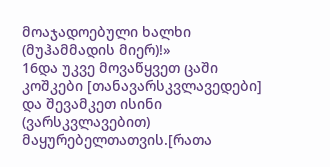მოაჯადოებული ხალხი (მუჰამმადის მიერ)!»
16და უკვე მოვაწყვეთ ცაში კოშკები [თანავარსკვლავედები] და შევამკეთ ისინი (ვარსკვლავებით) მაყურებელთათვის.[რათა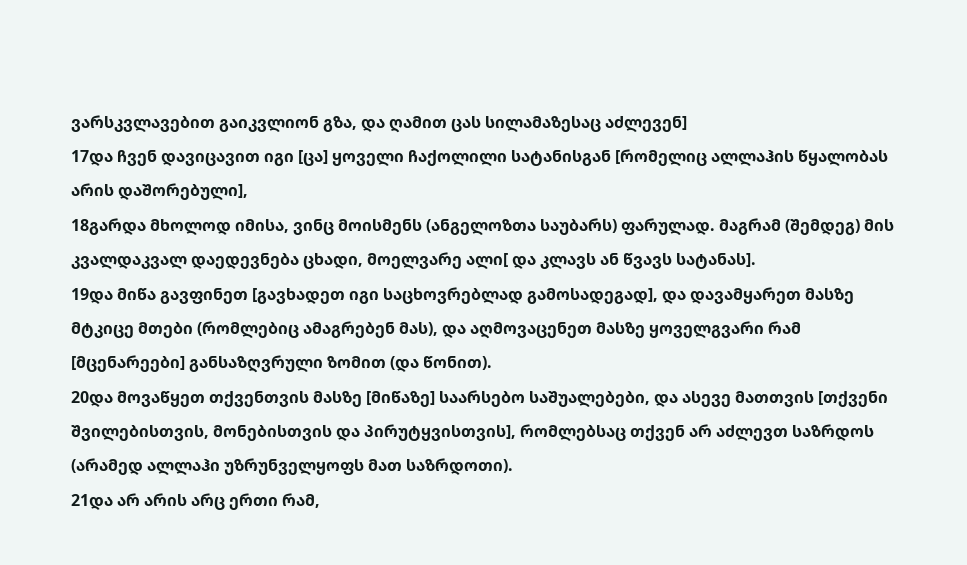ვარსკვლავებით გაიკვლიონ გზა, და ღამით ცას სილამაზესაც აძლევენ]
17და ჩვენ დავიცავით იგი [ცა] ყოველი ჩაქოლილი სატანისგან [რომელიც ალლაჰის წყალობას არის დაშორებული],
18გარდა მხოლოდ იმისა, ვინც მოისმენს (ანგელოზთა საუბარს) ფარულად. მაგრამ (შემდეგ) მის კვალდაკვალ დაედევნება ცხადი, მოელვარე ალი[ და კლავს ან წვავს სატანას].
19და მიწა გავფინეთ [გავხადეთ იგი საცხოვრებლად გამოსადეგად], და დავამყარეთ მასზე მტკიცე მთები (რომლებიც ამაგრებენ მას), და აღმოვაცენეთ მასზე ყოველგვარი რამ [მცენარეები] განსაზღვრული ზომით (და წონით).
20და მოვაწყეთ თქვენთვის მასზე [მიწაზე] საარსებო საშუალებები, და ასევე მათთვის [თქვენი შვილებისთვის, მონებისთვის და პირუტყვისთვის], რომლებსაც თქვენ არ აძლევთ საზრდოს (არამედ ალლაჰი უზრუნველყოფს მათ საზრდოთი).
21და არ არის არც ერთი რამ,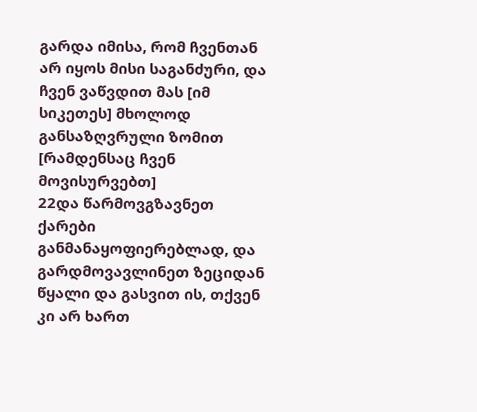გარდა იმისა, რომ ჩვენთან არ იყოს მისი საგანძური, და ჩვენ ვაწვდით მას [იმ სიკეთეს] მხოლოდ განსაზღვრული ზომით [რამდენსაც ჩვენ მოვისურვებთ]
22და წარმოვგზავნეთ ქარები განმანაყოფიერებლად, და გარდმოვავლინეთ ზეციდან წყალი და გასვით ის, თქვენ კი არ ხართ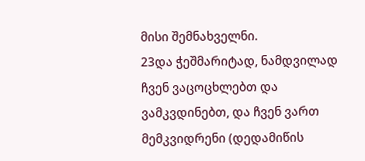მისი შემნახველნი.
23და ჭეშმარიტად, ნამდვილად ჩვენ ვაცოცხლებთ და ვამკვდინებთ, და ჩვენ ვართ მემკვიდრენი (დედამიწის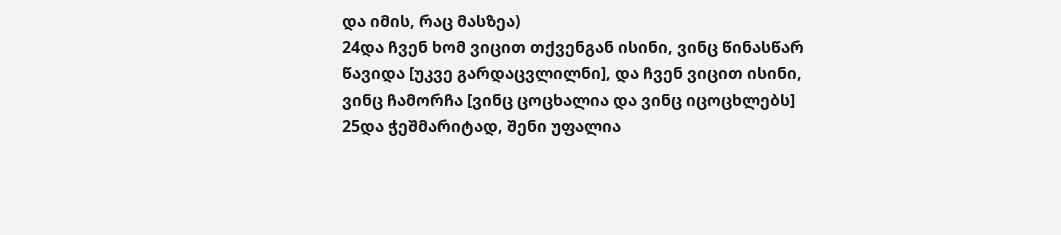და იმის, რაც მასზეა)
24და ჩვენ ხომ ვიცით თქვენგან ისინი, ვინც წინასწარ წავიდა [უკვე გარდაცვლილნი], და ჩვენ ვიცით ისინი, ვინც ჩამორჩა [ვინც ცოცხალია და ვინც იცოცხლებს]
25და ჭეშმარიტად, შენი უფალია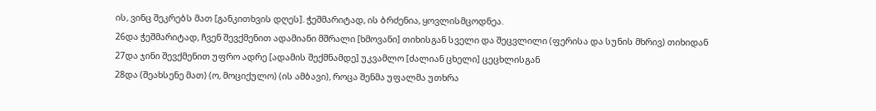ის, ვინც შეკრებს მათ [განკითხვის დღეს]. ჭეშმარიტად, ის ბრძენია, ყოვლისმცოდნეა.
26და ჭეშმარიტად, ჩვენ შევქმენით ადამიანი მშრალი [ხმოვანი] თიხისგან სველი და შეცვლილი (ფერისა და სუნის მხრივ) თიხიდან
27და ჯინი შევქმენით უფრო ადრე [ადამის შექმნამდე] უკვამლო [ძალიან ცხელი] ცეცხლისგან
28და (შეახსენე მათ) (ო, მოციქულო) (ის ამბავი), როცა შენმა უფალმა უთხრა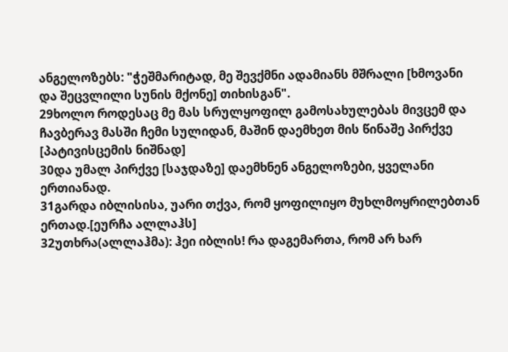ანგელოზებს: "ჭეშმარიტად, მე შევქმნი ადამიანს მშრალი [ხმოვანი და შეცვლილი სუნის მქონე] თიხისგან".
29ხოლო როდესაც მე მას სრულყოფილ გამოსახულებას მივცემ და ჩავბერავ მასში ჩემი სულიდან, მაშინ დაემხეთ მის წინაშე პირქვე [პატივისცემის ნიშნად]
30და უმალ პირქვე [საჯდაზე] დაემხნენ ანგელოზები, ყველანი ერთიანად.
31გარდა იბლისისა, უარი თქვა, რომ ყოფილიყო მუხლმოყრილებთან ერთად.[ეურჩა ალლაჰს]
32უთხრა(ალლაჰმა): ჰეი იბლის! რა დაგემართა, რომ არ ხარ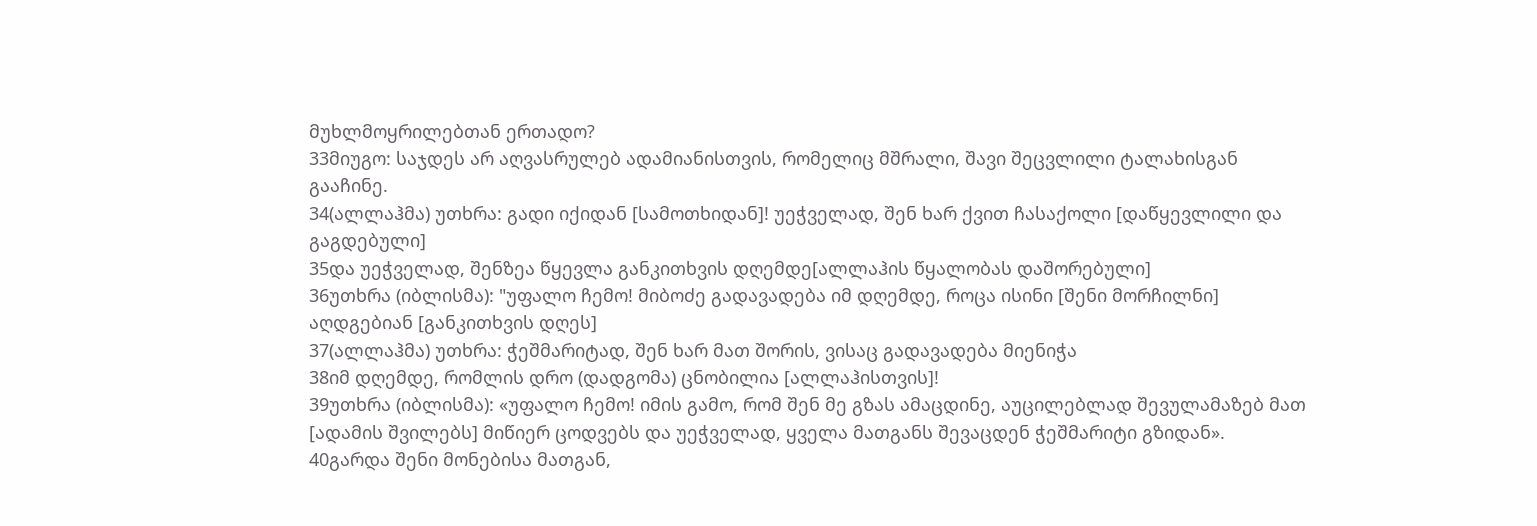მუხლმოყრილებთან ერთადო?
33მიუგო: საჯდეს არ აღვასრულებ ადამიანისთვის, რომელიც მშრალი, შავი შეცვლილი ტალახისგან გააჩინე.
34(ალლაჰმა) უთხრა: გადი იქიდან [სამოთხიდან]! უეჭველად, შენ ხარ ქვით ჩასაქოლი [დაწყევლილი და გაგდებული]
35და უეჭველად, შენზეა წყევლა განკითხვის დღემდე[ალლაჰის წყალობას დაშორებული]
36უთხრა (იბლისმა): "უფალო ჩემო! მიბოძე გადავადება იმ დღემდე, როცა ისინი [შენი მორჩილნი] აღდგებიან [განკითხვის დღეს]
37(ალლაჰმა) უთხრა: ჭეშმარიტად, შენ ხარ მათ შორის, ვისაც გადავადება მიენიჭა
38იმ დღემდე, რომლის დრო (დადგომა) ცნობილია [ალლაჰისთვის]!
39უთხრა (იბლისმა): «უფალო ჩემო! იმის გამო, რომ შენ მე გზას ამაცდინე, აუცილებლად შევულამაზებ მათ [ადამის შვილებს] მიწიერ ცოდვებს და უეჭველად, ყველა მათგანს შევაცდენ ჭეშმარიტი გზიდან».
40გარდა შენი მონებისა მათგან,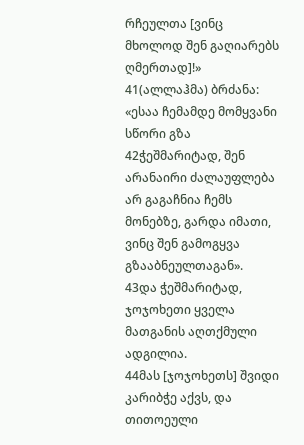რჩეულთა [ვინც მხოლოდ შენ გაღიარებს ღმერთად]!»
41(ალლაჰმა) ბრძანა: «ესაა ჩემამდე მომყვანი სწორი გზა
42ჭეშმარიტად, შენ არანაირი ძალაუფლება არ გაგაჩნია ჩემს მონებზე, გარდა იმათი, ვინც შენ გამოგყვა გზააბნეულთაგან».
43და ჭეშმარიტად, ჯოჯოხეთი ყველა მათგანის აღთქმული ადგილია.
44მას [ჯოჯოხეთს] შვიდი კარიბჭე აქვს, და თითოეული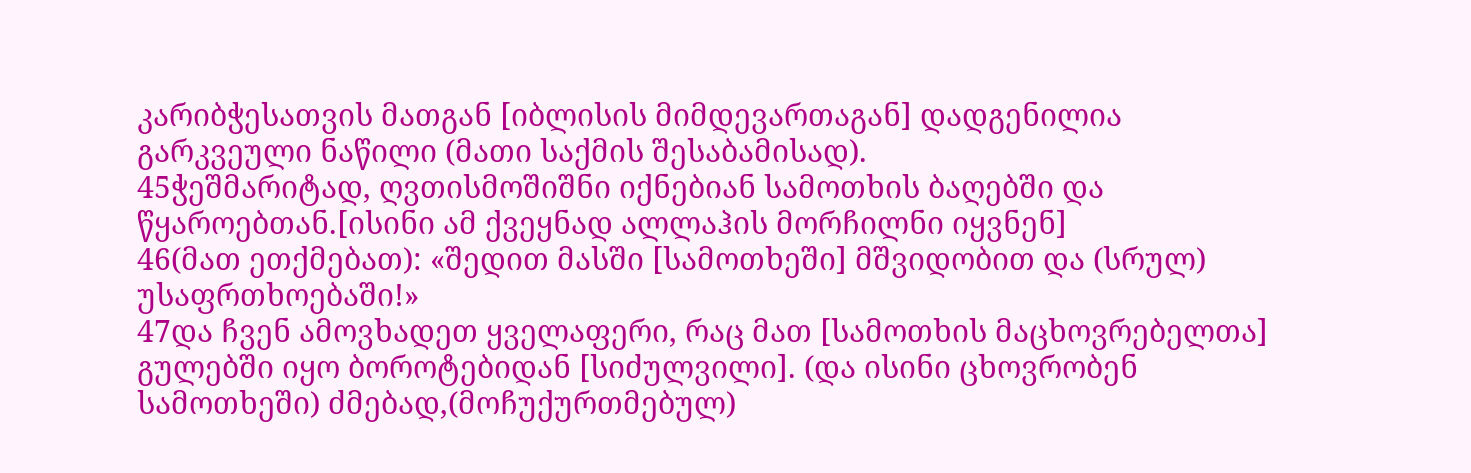კარიბჭესათვის მათგან [იბლისის მიმდევართაგან] დადგენილია გარკვეული ნაწილი (მათი საქმის შესაბამისად).
45ჭეშმარიტად, ღვთისმოშიშნი იქნებიან სამოთხის ბაღებში და წყაროებთან.[ისინი ამ ქვეყნად ალლაჰის მორჩილნი იყვნენ]
46(მათ ეთქმებათ): «შედით მასში [სამოთხეში] მშვიდობით და (სრულ) უსაფრთხოებაში!»
47და ჩვენ ამოვხადეთ ყველაფერი, რაც მათ [სამოთხის მაცხოვრებელთა] გულებში იყო ბოროტებიდან [სიძულვილი]. (და ისინი ცხოვრობენ სამოთხეში) ძმებად,(მოჩუქურთმებულ)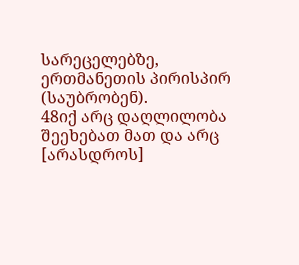სარეცელებზე, ერთმანეთის პირისპირ (საუბრობენ).
48იქ არც დაღლილობა შეეხებათ მათ და არც [არასდროს]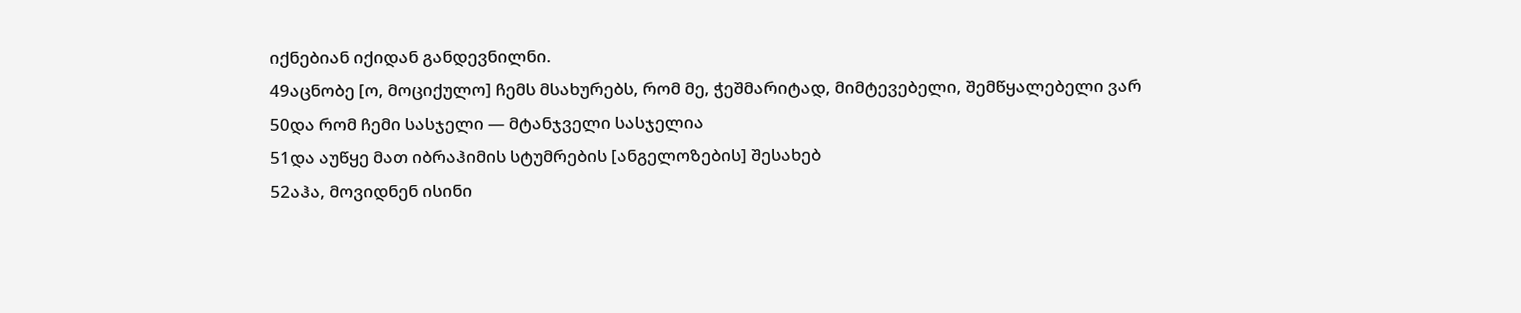იქნებიან იქიდან განდევნილნი.
49აცნობე [ო, მოციქულო] ჩემს მსახურებს, რომ მე, ჭეშმარიტად, მიმტევებელი, შემწყალებელი ვარ
50და რომ ჩემი სასჯელი — მტანჯველი სასჯელია
51და აუწყე მათ იბრაჰიმის სტუმრების [ანგელოზების] შესახებ
52აჰა, მოვიდნენ ისინი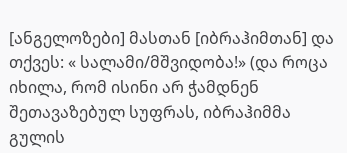[ანგელოზები] მასთან [იბრაჰიმთან] და თქვეს: « სალამი/მშვიდობა!» (და როცა იხილა, რომ ისინი არ ჭამდნენ შეთავაზებულ სუფრას, იბრაჰიმმა გულის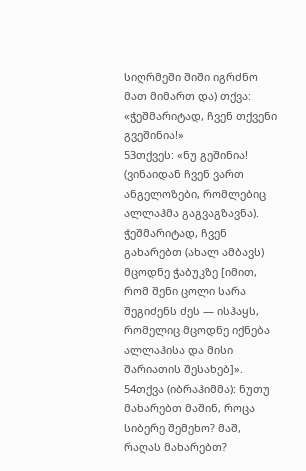სიღრმეში შიში იგრძნო მათ მიმართ და) თქვა: «ჭეშმარიტად, ჩვენ თქვენი გვეშინია!»
53თქვეს: «ნუ გეშინია! (ვინაიდან ჩვენ ვართ ანგელოზები, რომლებიც ალლაჰმა გაგვაგზავნა). ჭეშმარიტად, ჩვენ გახარებთ (ახალ ამბავს) მცოდნე ჭაბუკზე [იმით, რომ შენი ცოლი სარა შეგიძენს ძეს — ისჰაყს, რომელიც მცოდნე იქნება ალლაჰისა და მისი შარიათის შესახებ]».
54თქვა (იბრაჰიმმა): ნუთუ მახარებთ მაშინ, როცა სიბერე შემეხო? მაშ, რაღას მახარებთ?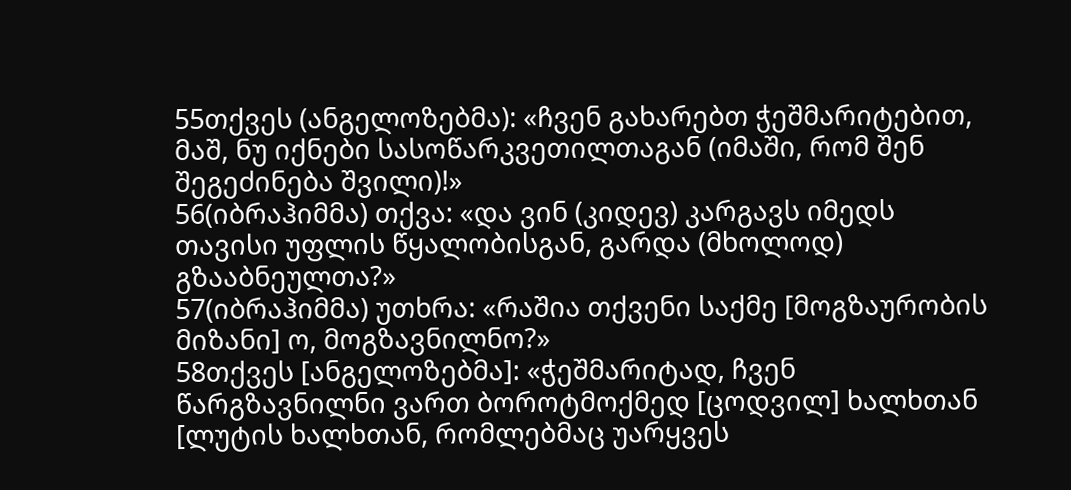55თქვეს (ანგელოზებმა): «ჩვენ გახარებთ ჭეშმარიტებით, მაშ, ნუ იქნები სასოწარკვეთილთაგან (იმაში, რომ შენ შეგეძინება შვილი)!»
56(იბრაჰიმმა) თქვა: «და ვინ (კიდევ) კარგავს იმედს თავისი უფლის წყალობისგან, გარდა (მხოლოდ) გზააბნეულთა?»
57(იბრაჰიმმა) უთხრა: «რაშია თქვენი საქმე [მოგზაურობის მიზანი] ო, მოგზავნილნო?»
58თქვეს [ანგელოზებმა]: «ჭეშმარიტად, ჩვენ წარგზავნილნი ვართ ბოროტმოქმედ [ცოდვილ] ხალხთან [ლუტის ხალხთან, რომლებმაც უარყვეს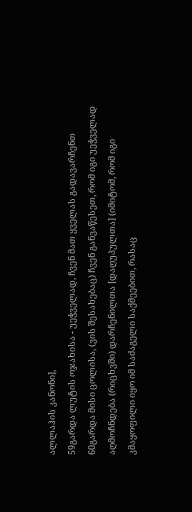ალლაჰის კანონი],
59გარდა ლუტის ოჯახისა - უეჭველად, ჩვენ მათ ყველას გადავარჩენთ
60გარდა მისი ცოლისა, (ვის შესახებაც) ჩვენ განვაწესეთ, რომ იგი უეჭველად აღმოჩნდება (რიცხვში) დარჩენილთა [დაღუპულთა] (იმიტომ, რომ იგი კმაყოფილი იყო იმ საძაგელი საქმეებით, რასაც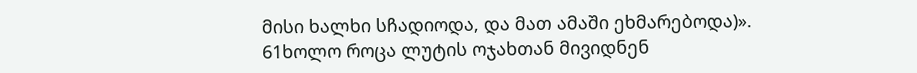მისი ხალხი სჩადიოდა, და მათ ამაში ეხმარებოდა)».
61ხოლო როცა ლუტის ოჯახთან მივიდნენ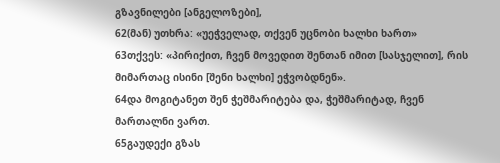გზავნილები [ანგელოზები],
62(მან) უთხრა: «უეჭველად, თქვენ უცნობი ხალხი ხართ»
63თქვეს: «პირიქით, ჩვენ მოვედით შენთან იმით [სასჯელით], რის მიმართაც ისინი [შენი ხალხი] ეჭვობდნენ».
64და მოგიტანეთ შენ ჭეშმარიტება და, ჭეშმარიტად, ჩვენ მართალნი ვართ.
65გაუდექი გზას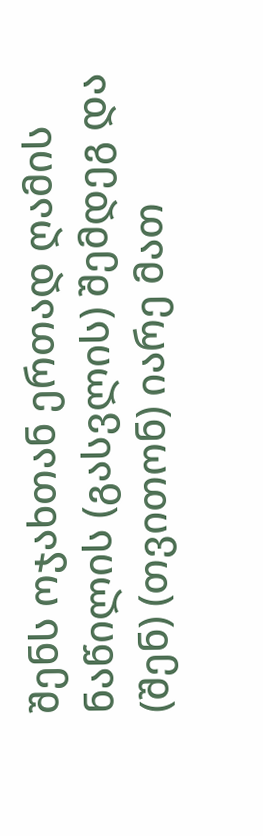შენს ოჯახთან ერთად ღამის ნაწილის (გასვლის) შემდეგ და (შენ) (თვითონ) იარე მათ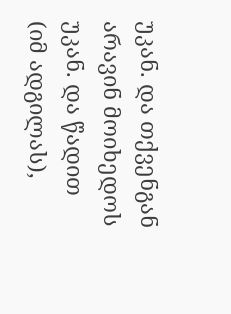უკან. და თქვენგან არავინ მოიხედოს უკან. და წადით (იმ ადგილას),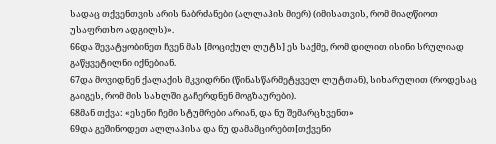სადაც თქვენთვის არის ნაბრძანები (ალლაჰის მიერ) (იმისათვის, რომ მიაღწიოთ უსაფრთხო ადგილს)».
66და შევატყობინეთ ჩვენ მას [მოციქულ ლუტს] ეს საქმე, რომ დილით ისინი სრულიად გაწყვეტილნი იქნებიან.
67და მოვიდნენ ქალაქის მკვიდრნი (წინასწარმეტყველ ლუტთან), სიხარულით (როდესაც გაიგეს, რომ მის სახლში გაჩერდნენ მოგზაურები).
68მან თქვა: «ესენი ჩემი სტუმრები არიან, და ნუ შემარცხვენთ»
69და გეშინოდეთ ალლაჰისა და ნუ დამამცირებთ[თქვენი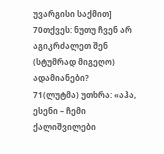უვარგისი საქმით]
70თქვეს: ნუთუ ჩვენ არ აგიკრძალეთ შენ (სტუმრად მიგეღო) ადამიანები?
71(ლუტმა) უთხრა: «აჰა, ესენი – ჩემი ქალიშვილები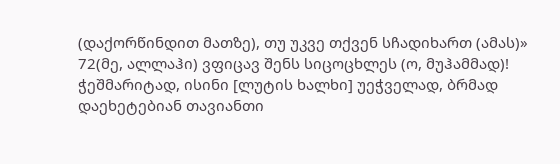(დაქორწინდით მათზე), თუ უკვე თქვენ სჩადიხართ (ამას)»
72(მე, ალლაჰი) ვფიცავ შენს სიცოცხლეს (ო, მუჰამმად)! ჭეშმარიტად, ისინი [ლუტის ხალხი] უეჭველად, ბრმად დაეხეტებიან თავიანთი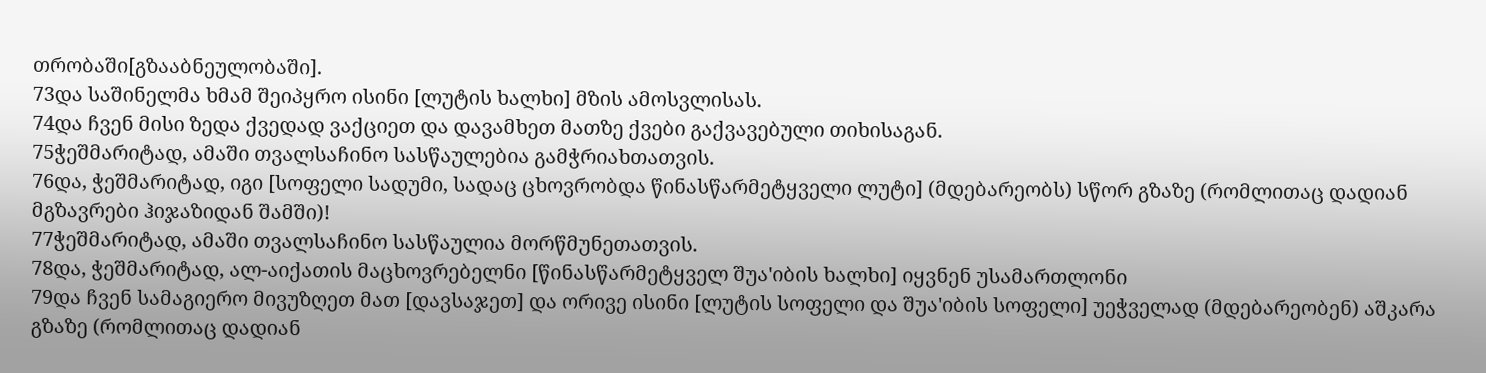თრობაში[გზააბნეულობაში].
73და საშინელმა ხმამ შეიპყრო ისინი [ლუტის ხალხი] მზის ამოსვლისას.
74და ჩვენ მისი ზედა ქვედად ვაქციეთ და დავამხეთ მათზე ქვები გაქვავებული თიხისაგან.
75ჭეშმარიტად, ამაში თვალსაჩინო სასწაულებია გამჭრიახთათვის.
76და, ჭეშმარიტად, იგი [სოფელი სადუმი, სადაც ცხოვრობდა წინასწარმეტყველი ლუტი] (მდებარეობს) სწორ გზაზე (რომლითაც დადიან მგზავრები ჰიჯაზიდან შამში)!
77ჭეშმარიტად, ამაში თვალსაჩინო სასწაულია მორწმუნეთათვის.
78და, ჭეშმარიტად, ალ-აიქათის მაცხოვრებელნი [წინასწარმეტყველ შუა'იბის ხალხი] იყვნენ უსამართლონი
79და ჩვენ სამაგიერო მივუზღეთ მათ [დავსაჯეთ] და ორივე ისინი [ლუტის სოფელი და შუა'იბის სოფელი] უეჭველად (მდებარეობენ) აშკარა გზაზე (რომლითაც დადიან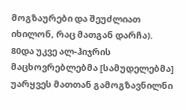მოგზაურები და შეუძლიათ იხილონ, რაც მათგან დარჩა).
80და უკვე ალ-ჰიჯრის მაცხოვრებლებმა [სამუდელებმა] უარყვეს მათთან გამოგზავნილნი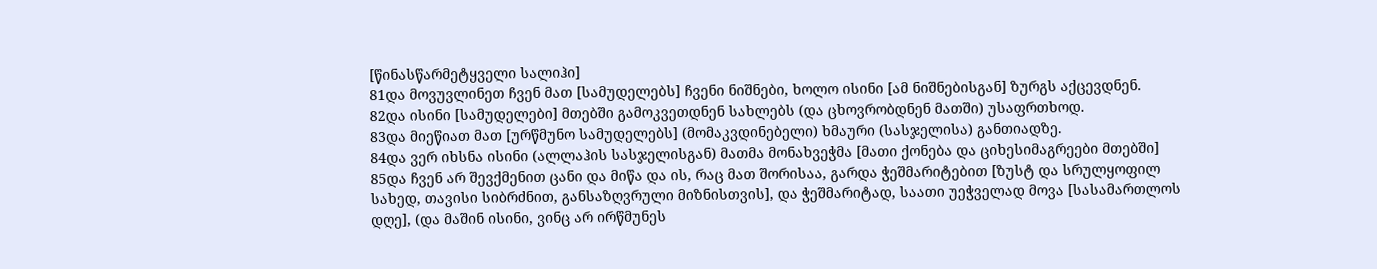[წინასწარმეტყველი სალიჰი]
81და მოვუვლინეთ ჩვენ მათ [სამუდელებს] ჩვენი ნიშნები, ხოლო ისინი [ამ ნიშნებისგან] ზურგს აქცევდნენ.
82და ისინი [სამუდელები] მთებში გამოკვეთდნენ სახლებს (და ცხოვრობდნენ მათში) უსაფრთხოდ.
83და მიეწიათ მათ [ურწმუნო სამუდელებს] (მომაკვდინებელი) ხმაური (სასჯელისა) განთიადზე.
84და ვერ იხსნა ისინი (ალლაჰის სასჯელისგან) მათმა მონახვეჭმა [მათი ქონება და ციხესიმაგრეები მთებში]
85და ჩვენ არ შევქმენით ცანი და მიწა და ის, რაც მათ შორისაა, გარდა ჭეშმარიტებით [ზუსტ და სრულყოფილ სახედ, თავისი სიბრძნით, განსაზღვრული მიზნისთვის], და ჭეშმარიტად, საათი უეჭველად მოვა [სასამართლოს დღე], (და მაშინ ისინი, ვინც არ ირწმუნეს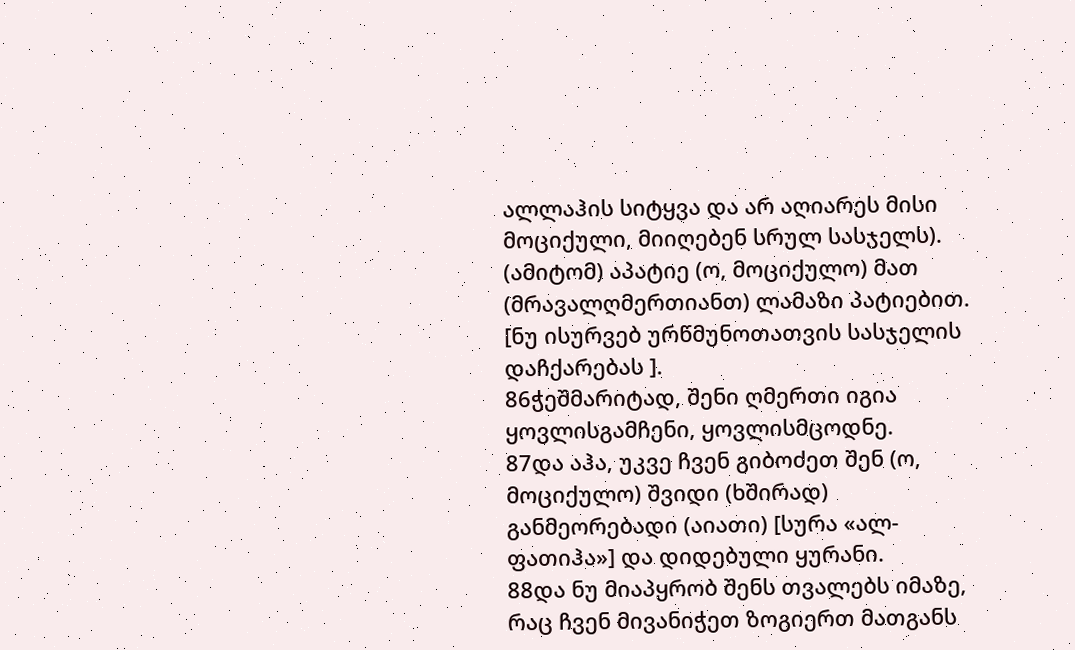ალლაჰის სიტყვა და არ აღიარეს მისი მოციქული, მიიღებენ სრულ სასჯელს). (ამიტომ) აპატიე (ო, მოციქულო) მათ (მრავალღმერთიანთ) ლამაზი პატიებით. [ნუ ისურვებ ურწმუნოთათვის სასჯელის დაჩქარებას ].
86ჭეშმარიტად, შენი ღმერთი იგია ყოვლისგამჩენი, ყოვლისმცოდნე.
87და აჰა, უკვე ჩვენ გიბოძეთ შენ (ო, მოციქულო) შვიდი (ხშირად) განმეორებადი (აიათი) [სურა «ალ-ფათიჰა»] და დიდებული ყურანი.
88და ნუ მიაპყრობ შენს თვალებს იმაზე, რაც ჩვენ მივანიჭეთ ზოგიერთ მათგანს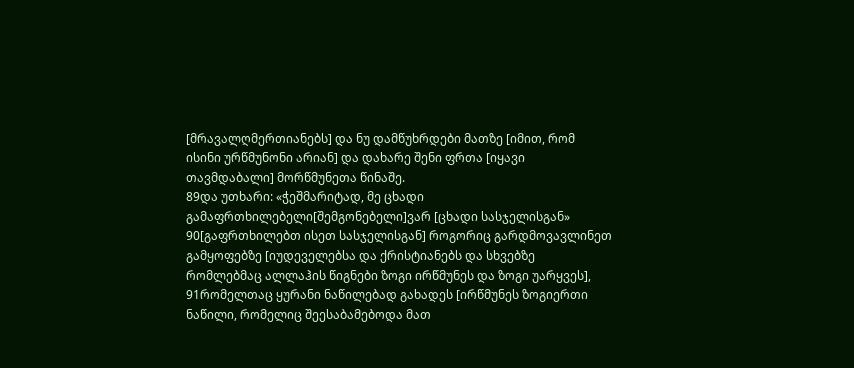[მრავალღმერთიანებს] და ნუ დამწუხრდები მათზე [იმით, რომ ისინი ურწმუნონი არიან] და დახარე შენი ფრთა [იყავი თავმდაბალი] მორწმუნეთა წინაშე.
89და უთხარი: «ჭეშმარიტად, მე ცხადი გამაფრთხილებელი[შემგონებელი]ვარ [ცხადი სასჯელისგან»
90[გაფრთხილებთ ისეთ სასჯელისგან] როგორიც გარდმოვავლინეთ გამყოფებზე [იუდეველებსა და ქრისტიანებს და სხვებზე რომლებმაც ალლაჰის წიგნები ზოგი ირწმუნეს და ზოგი უარყვეს],
91რომელთაც ყურანი ნაწილებად გახადეს [ირწმუნეს ზოგიერთი ნაწილი, რომელიც შეესაბამებოდა მათ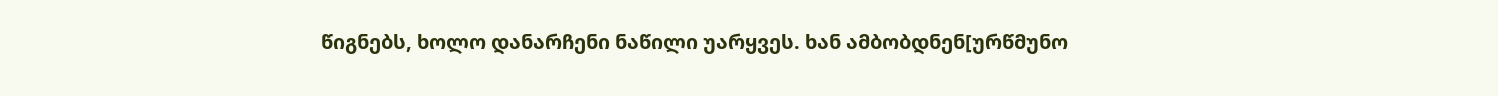წიგნებს, ხოლო დანარჩენი ნაწილი უარყვეს. ხან ამბობდნენ[ურწმუნო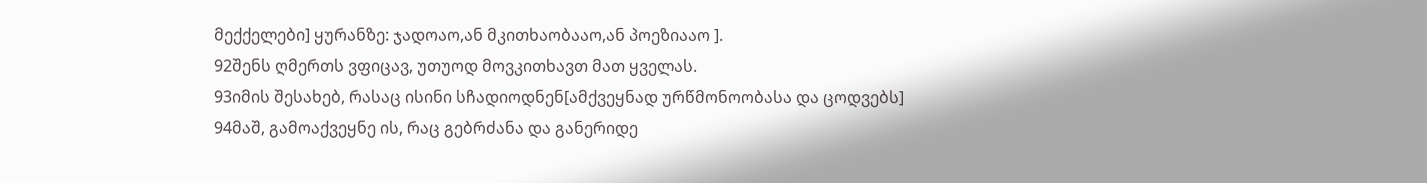მექქელები] ყურანზე: ჯადოაო,ან მკითხაობააო,ან პოეზიააო ].
92შენს ღმერთს ვფიცავ, უთუოდ მოვკითხავთ მათ ყველას.
93იმის შესახებ, რასაც ისინი სჩადიოდნენ[ამქვეყნად ურწმონოობასა და ცოდვებს]
94მაშ, გამოაქვეყნე ის, რაც გებრძანა და განერიდე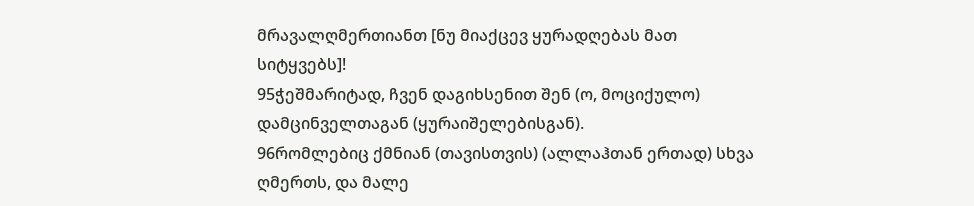მრავალღმერთიანთ [ნუ მიაქცევ ყურადღებას მათ სიტყვებს]!
95ჭეშმარიტად, ჩვენ დაგიხსენით შენ (ო, მოციქულო) დამცინველთაგან (ყურაიშელებისგან).
96რომლებიც ქმნიან (თავისთვის) (ალლაჰთან ერთად) სხვა ღმერთს, და მალე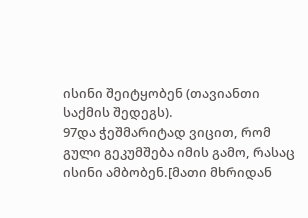ისინი შეიტყობენ (თავიანთი საქმის შედეგს).
97და ჭეშმარიტად ვიცით, რომ გული გეკუმშება იმის გამო, რასაც ისინი ამბობენ.[მათი მხრიდან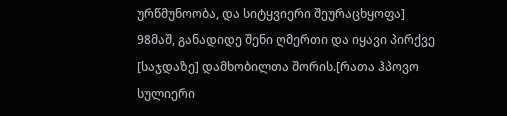ურწმუნოობა, და სიტყვიერი შეურაცხყოფა]
98მაშ, განადიდე შენი ღმერთი და იყავი პირქვე [საჯდაზე] დამხობილთა შორის.[რათა ჰპოვო სულიერი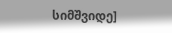სიმშვიდე]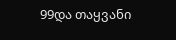99და თაყვანი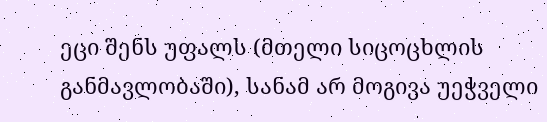ეცი შენს უფალს (მთელი სიცოცხლის განმავლობაში), სანამ არ მოგივა უეჭველი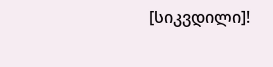[სიკვდილი]!